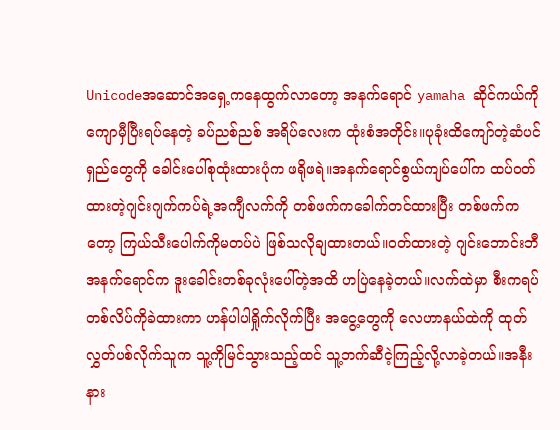Unicodeအဆောင်အရှေ့ကနေထွက်လာတော့ အနက်ရောင် yamaha ဆိုင်ကယ်ကိုကျောမှီပြီးရပ်နေတဲ့ ခပ်ညစ်ညစ် အရိပ်လေးက ထုံးစံအတိုင်း။ပုခုံးထိကျော်တဲ့ဆံပင်ရှည်တွေကို ခေါင်းပေါ်စုထုံးထားပုံက ဖရိုဖရဲ။အနက်ရောင်စွယ်ကျပ်ပေါ်က ထပ်ဝတ်ထားတဲ့ဂျင်းဂျက်ကပ်ရဲ့အကျီလက်ကို တစ်ဖက်ကခေါက်တင်ထားပြီး တစ်ဖက်ကတော့ ကြယ်သီးပေါက်ကိုမတပ်ပဲ ဖြစ်သလိုချထားတယ်။ဝတ်ထားတဲ့ ဂျင်းဘောင်းဘီအနက်ရောင်က ဒူးခေါင်းတစ်ခုလုံးပေါ်တဲ့အထိ ဟပြဲနေခဲ့တယ်။လက်ထဲမှာ စီးကရပ်တစ်လိပ်ကိုခဲထားကာ ဟန်ပါပါရှိုက်လိုက်ပြီး အငွေ့တွေကို လေဟာနယ်ထဲကို ထုတ်လွှတ်ပစ်လိုက်သူက သူ့ကိုမြင်သွားသည့်ထင် သူ့ဘက်ဆီငဲ့ကြည့်လို့လာခဲ့တယ်။အနီးနား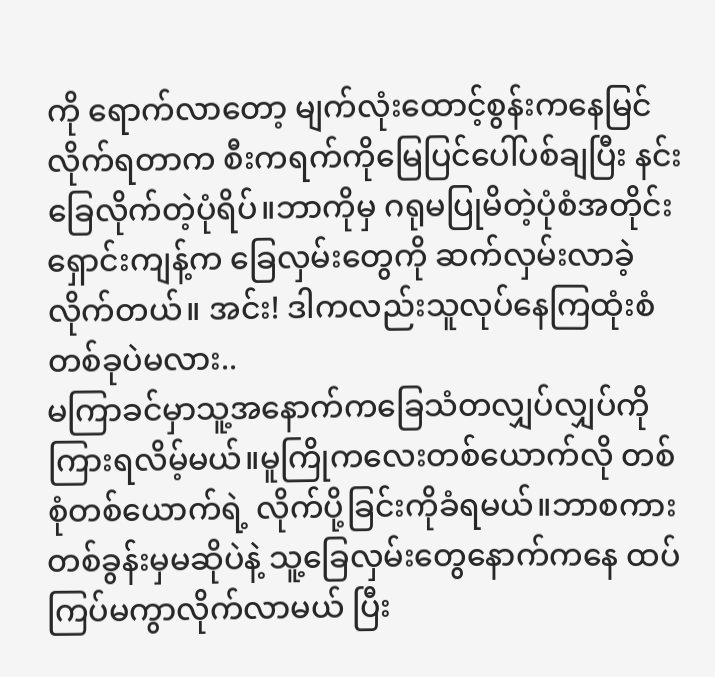ကို ရောက်လာတော့ မျက်လုံးထောင့်စွန်းကနေမြင်လိုက်ရတာက စီးကရက်ကိုမြေပြင်ပေါ်ပစ်ချပြီး နင်းခြေလိုက်တဲ့ပုံရိပ်။ဘာကိုမှ ဂရုမပြုမိတဲ့ပုံစံအတိုင်း ရှောင်းကျန့်က ခြေလှမ်းတွေကို ဆက်လှမ်းလာခဲ့လိုက်တယ်။ အင်း! ဒါကလည်းသူလုပ်နေကြထုံးစံတစ်ခုပဲမလား..
မကြာခင်မှာသူ့အနောက်ကခြေသံတလျှပ်လျှပ်ကိုကြားရလိမ့်မယ်။မူကြိုကလေးတစ်ယောက်လို တစ်စုံတစ်ယောက်ရဲ့ လိုက်ပို့ခြင်းကိုခံရမယ်။ဘာစကားတစ်ခွန်းမှမဆိုပဲနဲ့ သူ့ခြေလှမ်းတွေနောက်ကနေ ထပ်ကြပ်မကွာလိုက်လာမယ် ပြီး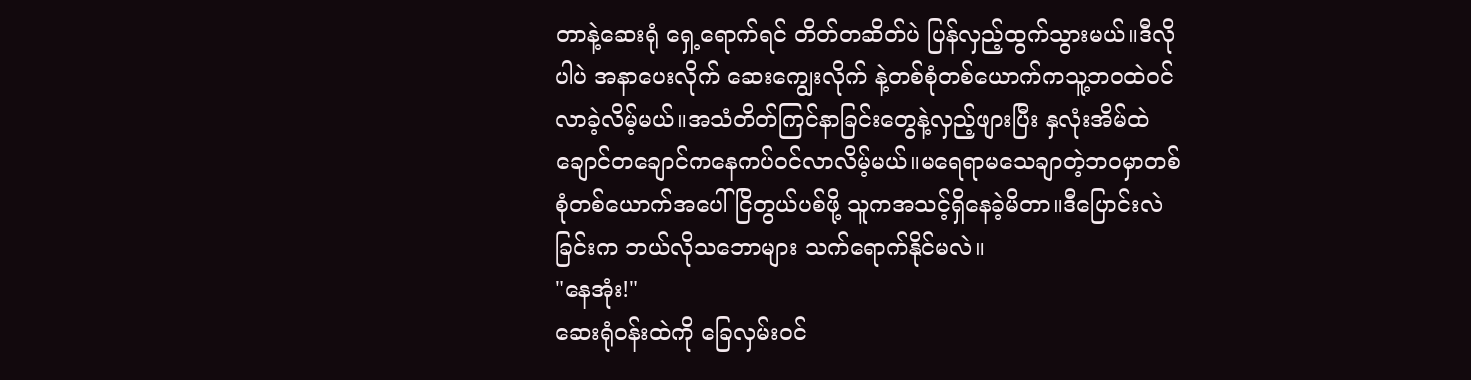တာနဲ့ဆေးရုံ ရှေ့ရောက်ရင် တိတ်တဆိတ်ပဲ ပြန်လှည့်ထွက်သွားမယ်။ဒီလိုပါပဲ အနာပေးလိုက် ဆေးကျွေးလိုက် နဲ့တစ်စုံတစ်ယောက်ကသူ့ဘဝထဲဝင်လာခဲ့လိမ့်မယ်။အသံတိတ်ကြင်နာခြင်းတွေနဲ့လှည့်ဖျားပြီး နှလုံးအိမ်ထဲ ချောင်တချောင်ကနေကပ်ဝင်လာလိမ့်မယ်။မရေရာမသေချာတဲ့ဘဝမှာတစ်စုံတစ်ယောက်အပေါ်ငြိတွယ်ပစ်ဖို့ သူကအသင့်ရှိနေခဲ့မိတာ။ဒီပြောင်းလဲခြင်းက ဘယ်လိုသဘောများ သက်ရောက်နိုင်မလဲ။
"နေအုံး!"
ဆေးရုံဝန်းထဲကို ခြေလှမ်းဝင်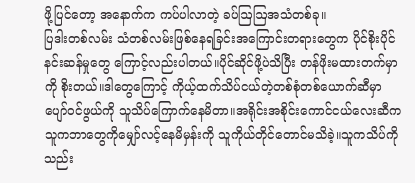ဖို့ပြင်တော့ အနောက်က ကပ်ပါလာတဲ့ ခပ်ဩဩအသံတစ်ခု။
ပြဒါးတစ်လမ်း သံတစ်လမ်းဖြစ်နေရခြင်းအကြောင်းတရားတွေက ပိုင်စိုးပိုင်နင်းဆန်မှုတွေ ကြောင့်လည်းပါတယ်။ပိုင်ဆိုင်ဖို့ပဲသိပြီး တန်ဖိုးမထားတက်မှာကို စိုးတယ်။ဒါတွေကြောင့် ကိုယ့်ထက်သိပ်ငယ်တဲ့တစ်စုံတစ်ယောက်ဆီမှာပျော်ဝင်ဖွယ်ကို သူသိပ်ကြောက်နေမိတာ။အရိုင်းအစိုင်းကောင်ငယ်လေးဆီက သူကဘာတွေကိုမျှော်လင့်နေမိမှန်းကို သူကိုယ်တိုင်တောင်မသိခဲ့။သူကသိပ်ကို သည်း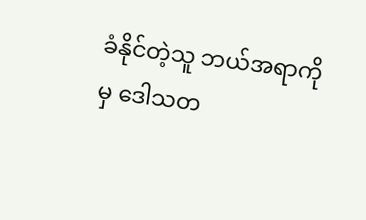ခံနိုင်တဲ့သူ ဘယ်အရာကိုမှ ဒေါသတ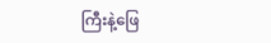ကြီးနဲ့ဖြေ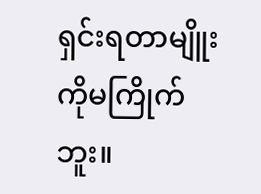ရှင်းရတာမျိူးကိုမကြိုက်ဘူး။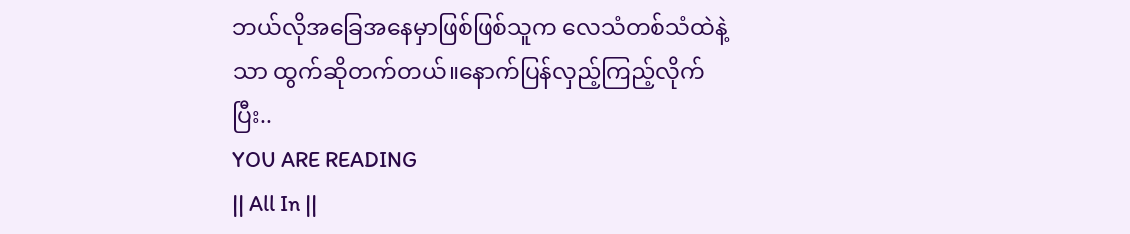ဘယ်လိုအခြေအနေမှာဖြစ်ဖြစ်သူက လေသံတစ်သံထဲနဲ့သာ ထွက်ဆိုတက်တယ်။နောက်ပြန်လှည့်ကြည့်လိုက်ပြီး..
YOU ARE READING
|| All In ||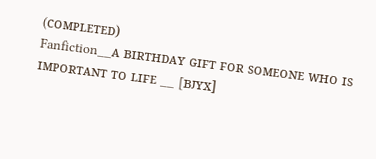(ᴄᴏᴍᴘʟᴇᴛᴇᴅ)
Fanfiction__ᴀ ʙɪʀᴛʜᴅᴀʏ ɢɪꜰᴛ ꜰᴏʀ ꜱᴏᴍᴇᴏɴᴇ ᴡʜᴏ ɪꜱ ɪᴍᴘᴏʀᴛᴀɴᴛ ᴛᴏ ʟɪꜰᴇ __ [ʙᴊʏx]